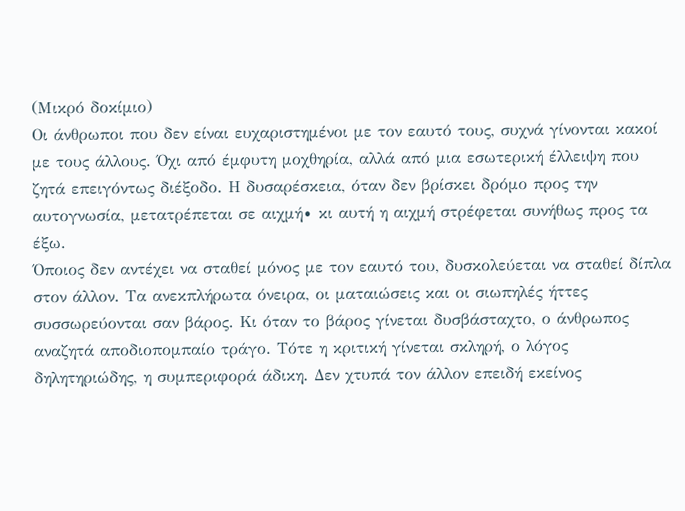(Μικρό δοκίμιο)
Οι άνθρωποι που δεν είναι ευχαριστημένοι με τον εαυτό τους, συχνά γίνονται κακοί με τους άλλους. Όχι από έμφυτη μοχθηρία, αλλά από μια εσωτερική έλλειψη που ζητά επειγόντως διέξοδο. Η δυσαρέσκεια, όταν δεν βρίσκει δρόμο προς την αυτογνωσία, μετατρέπεται σε αιχμή∙ κι αυτή η αιχμή στρέφεται συνήθως προς τα έξω.
Όποιος δεν αντέχει να σταθεί μόνος με τον εαυτό του, δυσκολεύεται να σταθεί δίπλα στον άλλον. Τα ανεκπλήρωτα όνειρα, οι ματαιώσεις και οι σιωπηλές ήττες συσσωρεύονται σαν βάρος. Κι όταν το βάρος γίνεται δυσβάσταχτο, ο άνθρωπος αναζητά αποδιοπομπαίο τράγο. Τότε η κριτική γίνεται σκληρή, ο λόγος δηλητηριώδης, η συμπεριφορά άδικη. Δεν χτυπά τον άλλον επειδή εκείνος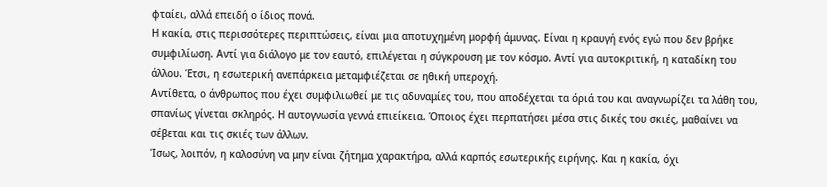φταίει, αλλά επειδή ο ίδιος πονά.
Η κακία, στις περισσότερες περιπτώσεις, είναι μια αποτυχημένη μορφή άμυνας. Είναι η κραυγή ενός εγώ που δεν βρήκε συμφιλίωση. Αντί για διάλογο με τον εαυτό, επιλέγεται η σύγκρουση με τον κόσμο. Αντί για αυτοκριτική, η καταδίκη του άλλου. Έτσι, η εσωτερική ανεπάρκεια μεταμφιέζεται σε ηθική υπεροχή.
Αντίθετα, ο άνθρωπος που έχει συμφιλιωθεί με τις αδυναμίες του, που αποδέχεται τα όριά του και αναγνωρίζει τα λάθη του, σπανίως γίνεται σκληρός. Η αυτογνωσία γεννά επιείκεια. Όποιος έχει περπατήσει μέσα στις δικές του σκιές, μαθαίνει να σέβεται και τις σκιές των άλλων.
Ίσως, λοιπόν, η καλοσύνη να μην είναι ζήτημα χαρακτήρα, αλλά καρπός εσωτερικής ειρήνης. Και η κακία, όχι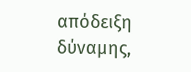απόδειξη δύναμης,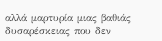αλλά μαρτυρία μιας βαθιάς δυσαρέσκειας που δεν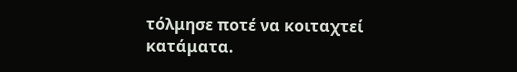τόλμησε ποτέ να κοιταχτεί κατάματα.